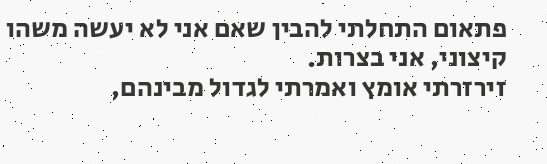פתאום התחלתי להבין שאם אני לא יעשה משהו קיצוני, אני בצרות.
זירזרתי אומץ ואמרתי לגדול מבינהם,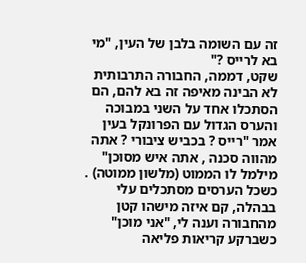זה עם השומה בלבן של העין, "מי בא לרייס ?"
שקט, דממה, החבורה התרבותית לא הבינה מאיפה זה בא להם, הם הסתכלו אחד על השני במבוכה והערס הגדול עם הפרונקל בעין אמר "רייס ? בכביש ציבורי ? אתה מהווה סכנה , אתה איש מסוכן" מילמל לו הממוט (מלשון ממוטה) .
כשכל הערסים מסתכלים עלי בבהלה, קם איזה מישהו קטן מהחבורה וענה לי, "אני מוכן" כשברקע קריאות פליאה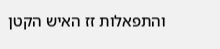והתפאלות זז האיש הקטן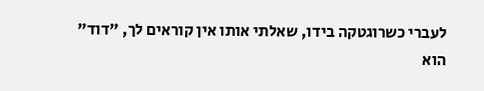לעברי כשרוגטקה בידו, שאלתי אותו אין קוראים לך, "דוד" הוא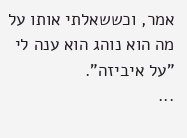אמר, וכששאלתי אותו על מה הוא נוהג הוא ענה לי "על איביזה".
...